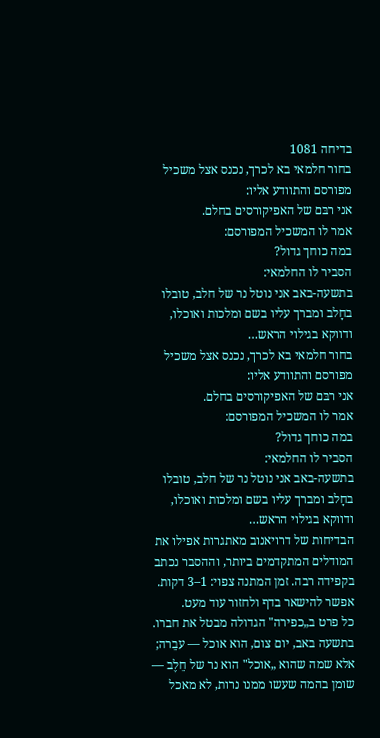בדיחה 1081
בחור חלמאי בא לכרך, נכנס אצל משכיל מפורסם והתוודע אליו:
אני רבּם של האפיקורסים בחלם.
אמר לו המשכיל המפורסם:
במה כוחך גדול?
הסביר לו החלמאי:
בתשעה-באב אני נוטל נר של חלב, טובלו בחָלב ומברך עליו בשם ומלכות ואוכלו, ודווקא בגילוי הראש…
בחור חלמאי בא לכרך, נכנס אצל משכיל מפורסם והתוודע אליו:
אני רבּם של האפיקורסים בחלם.
אמר לו המשכיל המפורסם:
במה כוחך גדול?
הסביר לו החלמאי:
בתשעה-באב אני נוטל נר של חלב, טובלו בחָלב ומברך עליו בשם ומלכות ואוכלו, ודווקא בגילוי הראש…
הבדיחות של דרויאנוב מאתגרות אפילו את המודלים המתקדמים ביותר, וההסבר נכתב בקפידה רבה. זמן המתנה צפוי: 1–3 דקות. אפשר להישאר בדף ולחזור עוד מעט.
כל פרט ב„כפירה" הגדולה מבטל את חברו. בתשעה באב, יום צום, הוא אוכל — עבֵרה; אלא שמה שהוא „אוכל" הוא נר של חֵלֶב — שומן בהמה שעשו ממנו נרות, לא מאכל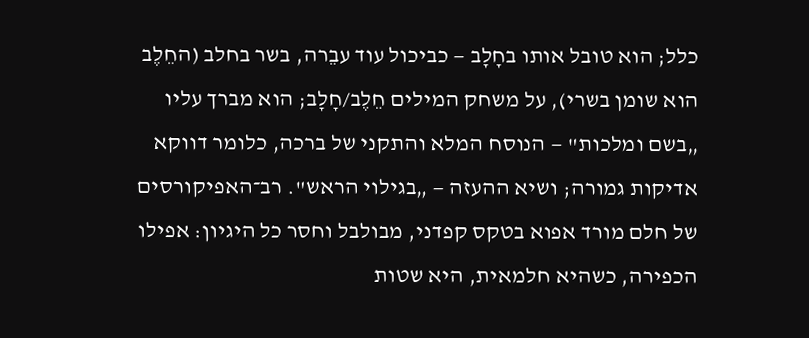כלל; הוא טובל אותו בחָלָב — כביכול עוד עבֵרה, בשר בחלב (החֵלֶב הוא שומן בשרי), על משחק המילים חֵלֶב/חָלָב; הוא מברך עליו „בשם ומלכות" — הנוסח המלא והתקני של ברכה, כלומר דווקא אדיקות גמורה; ושיא ההעזה — „בגילוי הראש". רב־האפיקורסים של חלם מורד אפוא בטקס קפדני, מבולבל וחסר כל היגיון: אפילו הכפירה, כשהיא חלמאית, היא שטות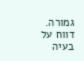גמורה.
דווח על בעיה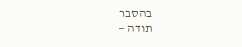בהסבר
תודה —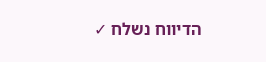הדיווח נשלח ✓